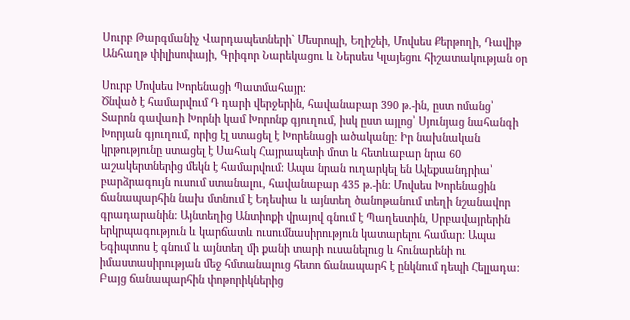Սուրբ Թարգմանիչ Վարդապետների` Մեսրոպի, Եղիշեի, Մովսես Քերթողի, Դավիթ Անհաղթ փիլիսոփայի, Գրիգոր Նարեկացու և Ներսես Կլայեցու հիշատակության օր

Սուրբ Մովսես Խորենացի Պատմահայր։
Ծնված է համարվում Դ դարի վերջերին, հավանաբար 390 թ.-ին, ըստ ոմանց՝ Տարոն գավառի Խորնի կամ Խորոնք գյուղում, իսկ ըստ այլոց՝ Սյունյաց նահանգի Խորյան գյուղում, որից էլ ստացել է Խորենացի ածականը: Իր նախնական կրթությունը ստացել է Սահակ Հայրապետի մոտ և հետևաբար նրա 60 աշակերտներից մեկն է համարվում: Ապա նրան ուղարկել են Ալեքսանդրիա՝ բարձրագույն ուսում ստանալու, հավանաբար 435 թ.-ին: Մովսես Խորենացին ճանապարհին նախ մտնում է Եդեսիա և այնտեղ ծանոթանում տեղի նշանավոր գրադարանին: Այնտեղից Անտիոքի վրայով գնում է Պաղեստին, Սրբավայրերին երկրպագություն և կարճատև ուսումնասիրություն կատարելու համար: Ապա Եգիպտոս է գնում և այնտեղ մի քանի տարի ուսանելուց և հունարենի ու իմաստասիրության մեջ հմտանալուց հետո ճանապարհ է ընկնում դեպի Հելլադա: Բայց ճանապարհին փոթորիկներից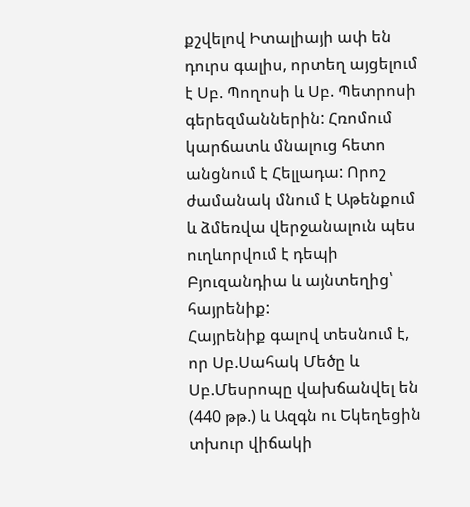քշվելով Իտալիայի ափ են դուրս գալիս, որտեղ այցելում է Սբ. Պողոսի և Սբ. Պետրոսի գերեզմաններին: Հռոմում կարճատև մնալուց հետո անցնում է Հելլադա: Որոշ ժամանակ մնում է Աթենքում և ձմեռվա վերջանալուն պես ուղևորվում է դեպի Բյուզանդիա և այնտեղից՝ հայրենիք:
Հայրենիք գալով տեսնում է, որ Սբ.Սահակ Մեծը և Սբ.Մեսրոպը վախճանվել են (440 թթ.) և Ազգն ու Եկեղեցին տխուր վիճակի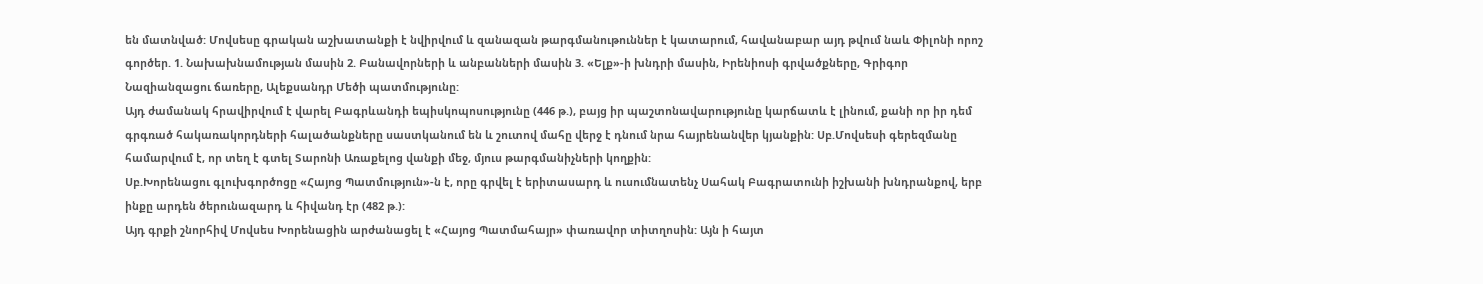են մատնված: Մովսեսը գրական աշխատանքի է նվիրվում և զանազան թարգմանութուններ է կատարում, հավանաբար այդ թվում նաև Փիլոնի որոշ գործեր. 1. Նախախնամության մասին 2. Բանավորների և անբանների մասին 3. «Ելք»-ի խնդրի մասին, Իրենիոսի գրվածքները, Գրիգոր Նազիանզացու ճառերը, Ալեքսանդր Մեծի պատմությունը:
Այդ ժամանակ հրավիրվում է վարել Բագրևանդի եպիսկոպոսությունը (446 թ.), բայց իր պաշտոնավարությունը կարճատև է լինում, քանի որ իր դեմ գրգռած հակառակորդների հալածանքները սաստկանում են և շուտով մահը վերջ է դնում նրա հայրենանվեր կյանքին: Սբ.Մովսեսի գերեզմանը համարվում է, որ տեղ է գտել Տարոնի Առաքելոց վանքի մեջ, մյուս թարգմանիչների կողքին:
Սբ.Խորենացու գլուխգործոցը «Հայոց Պատմություն»-ն է, որը գրվել է երիտասարդ և ուսումնատենչ Սահակ Բագրատունի իշխանի խնդրանքով, երբ ինքը արդեն ծերունազարդ և հիվանդ էր (482 թ.):
Այդ գրքի շնորհիվ Մովսես Խորենացին արժանացել է «Հայոց Պատմահայր» փառավոր տիտղոսին: Այն ի հայտ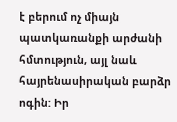է բերում ոչ միայն պատկառանքի արժանի հմտություն, այլ նաև հայրենասիրական բարձր ոգին: Իր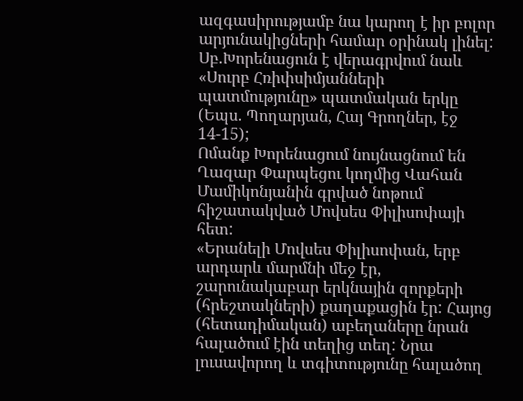ազգասիրությամբ նա կարող է իր բոլոր արյունակիցների համար օրինակ լինել:
Սբ.Խորենացուն է վերագրվում նաև «Սուրբ Հռիփսիմյանների պատմությունը» պատմական երկը (Եպս. Պողարյան, Հայ Գրողներ, էջ 14-15);
Ոմանք Խորենացում նույնացնում են Ղազար Փարպեցու կողմից Վահան Մամիկոնյանին գրված նոթում հիշատակված Մովսես Փիլիսոփայի հետ:
«Երանելի Մովսես Փիլիսոփան, երբ արդարև մարմնի մեջ էր, շարունակաբար երկնային զորքերի (հրեշտակների) քաղաքացին էր: Հայոց (հետադիմական) աբեղաները նրան հալածում էին տեղից տեղ: Նրա լուսավորող և տգիտությունը հալածող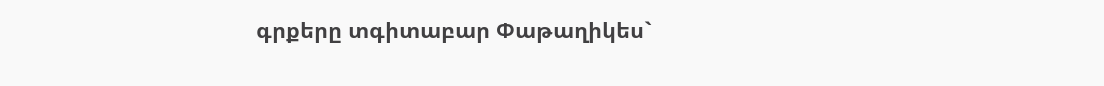գրքերը տգիտաբար Փաթաղիկես`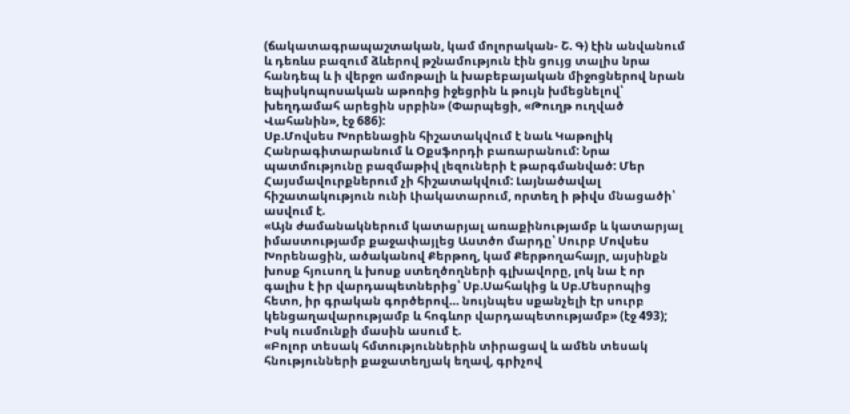(ճակատագրապաշտական, կամ մոլորական- Շ. Գ) էին անվանում և դեռևս բազում ձևերով թշնամություն էին ցույց տալիս նրա հանդեպ և ի վերջո ամոթալի և խաբեբայական միջոցներով նրան եպիսկոպոսական աթոռից իջեցրին և թույն խմեցնելով՝ խեղդամահ արեցին սրբին» (Փարպեցի, «Թուղթ ուղված Վահանին», էջ 686):
Սբ.Մովսես Խորենացին հիշատակվում է նաև Կաթոլիկ Հանրագիտարանում և Օքսֆորդի բառարանում: Նրա պատմությունը բազմաթիվ լեզուների է թարգմանված: Մեր Հայսմավուրքներում չի հիշատակվում: Լայնածավալ հիշատակություն ունի Լիակատարում, որտեղ ի թիվս մնացածի՝ ասվում է.
«Այն ժամանակներում կատարյալ առաքինությամբ և կատարյալ իմաստությամբ քաջափայլեց Աստծո մարդը՝ Սուրբ Մովսես Խորենացին, ածականով Քերթող, կամ Քերթողահայր, այսինքն խոսք հյուսող և խոսք ստեղծողների գլխավորը, լոկ նա է որ գալիս է իր վարդապետներից՝ Սբ.Սահակից և Սբ.Մեսրոպից հետո, իր գրական գործերով… նույնպես սքանչելի էր սուրբ կենցաղավարությամբ և հոգևոր վարդապետությամբ» (էջ 493);
Իսկ ուսմունքի մասին ասում է.
«Բոլոր տեսակ հմտություններին տիրացավ և ամեն տեսակ հնությունների քաջատեղյակ եղավ, գրիչով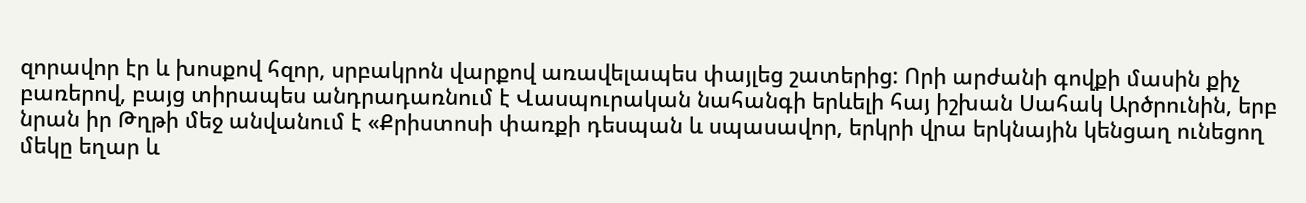զորավոր էր և խոսքով հզոր, սրբակրոն վարքով առավելապես փայլեց շատերից: Որի արժանի գովքի մասին քիչ բառերով, բայց տիրապես անդրադառնում է Վասպուրական նահանգի երևելի հայ իշխան Սահակ Արծրունին, երբ նրան իր Թղթի մեջ անվանում է «Քրիստոսի փառքի դեսպան և սպասավոր, երկրի վրա երկնային կենցաղ ունեցող մեկը եղար և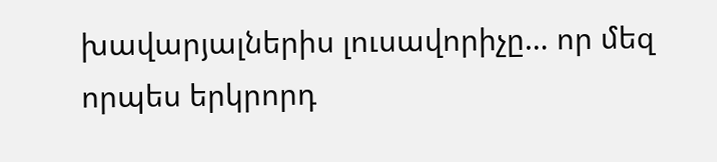խավարյալներիս լուսավորիչը… որ մեզ որպես երկրորդ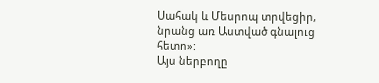Սահակ և Մեսրոպ տրվեցիր, նրանց առ Աստված գնալուց հետո»:
Այս ներբողը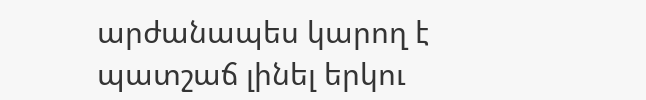արժանապես կարող է պատշաճ լինել երկու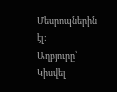Մեսրոպներին էլ:
Աղբյուրը՝
Կիսվել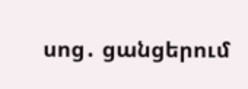սոց․ ցանցերում